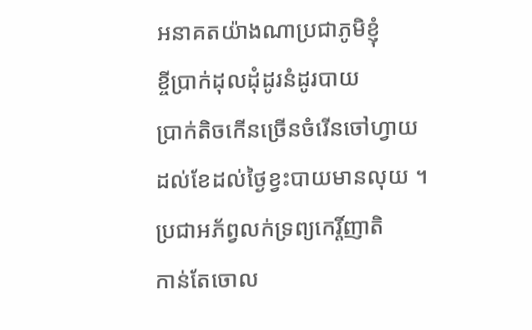អនាគតយ៉ាងណាប្រជាភូមិខ្ញុំ
ខ្ចីប្រាក់ដុលដុំដូរនំដូរបាយ
ប្រាក់តិចកើនច្រើនចំរើនចៅហ្វាយ
ដល់ខែដល់ថ្ងៃខ្វះបាយមានលុយ ។
ប្រជាអភ័ព្វលក់ទ្រព្យកេរ្តិ៍ញាតិ
កាន់តែចោល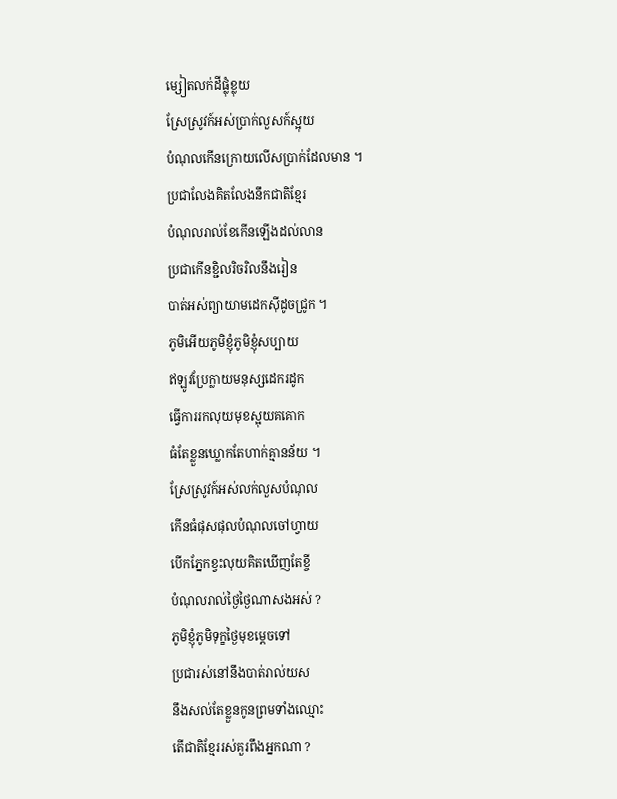ម្សៀតលក់ដីផ្លុំខ្លុយ
ស្រែស្រូវក៍អស់ប្រាក់លួសក៍ស្អុយ
បំណុលកើនក្រោយលើសប្រាក់ដែលមាន ។
ប្រជាលែងគិតលែងនឹកជាតិខ្មែរ
បំណុលរាល់ខែកើនឡើងដល់លាន
ប្រជាកើនខ្ជិលរិចរិលនឹងរៀន
បាត់អស់ព្យាយាមដេកសុីដូចជ្រូក ។
ភូមិអើយភូមិខ្ញុំភូមិខ្ញុំសប្បាយ
ឥឡូវប្រែក្លាយមនុស្សដេករដូក
ធ្វើការរកលុយមុខស្អុយគគោក
ធំតែខ្លួនឃ្លោកតែហាក់គ្មានន័យ ។
ស្រែស្រូវក៍អស់លក់លួសបំណុល
កើនធំផុសផុលបំណុលចៅហ្វាយ
បើកភ្នែកខ្វះលុយគិតឃើញតែខ្ចី
បំណុលរាល់ថ្ងៃថ្ងៃណាសងអស់ ?
ភូមិខ្ញុំភូមិទុក្ខថ្ងៃមុខម្តេចទៅ
ប្រជារស់នៅនឹងបាត់រាល់យស
នឹងសល់តែខ្លួនកូនព្រមទាំងឈ្មោះ
តើជាតិខ្មែររស់គួរពឹងអ្នកណា ?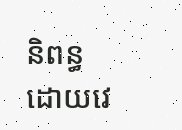និពន្ធដោយវេ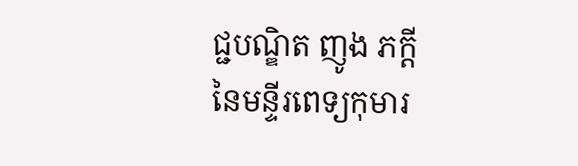ជ្ជបណ្ឌិត ញូង ភក្តី នៃមន្ទីរពេទ្យកុមារ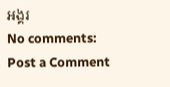អង្គរ
No comments:
Post a Comment